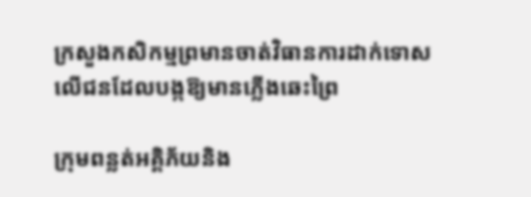ក្រសួងកសិកម្មព្រមានចាត់វិធានការដាក់ទោសលើជនដែលបង្កឱ្យមានភ្លើងឆេះព្រៃ

ក្រុមពន្លត់អគ្គិភ័យនិង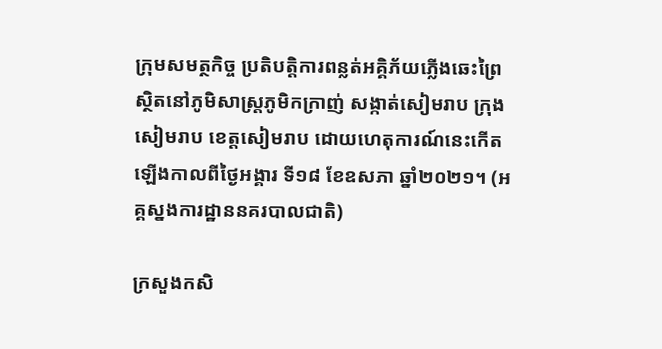ក្រុមសមត្ថកិច្ច ប្រតិបត្តិការពន្លត់អគ្គិភ័យភ្លើងឆេះព្រៃ ស្ថិតនៅភូមិសាស្ត្រភូមិកក្រាញ់ សង្កាត់សៀមរាប ក្រុងសៀមរាប ខេត្តសៀមរាប ដោយហេតុការណ៍នេះកើតឡើងកាលពីថ្ងៃអង្គារ ទី១៨ ខែឧសភា ឆ្នាំ២០២១។ (អគ្គស្នងការដ្ឋាននគរបាលជាតិ)

ក្រសួងកសិ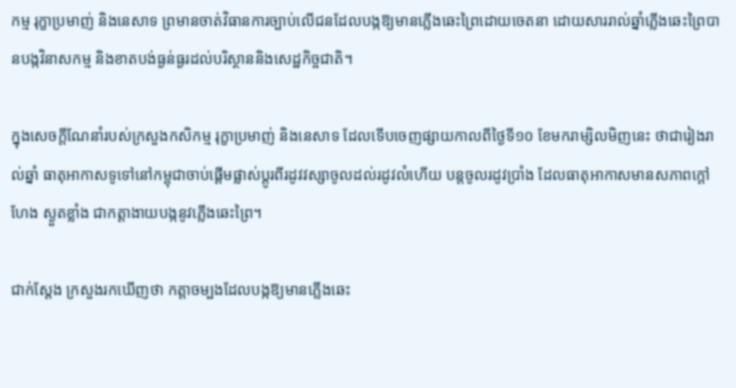កម្ម រុក្ខាប្រមាញ់ និងនេសាទ ព្រមានចាត់វិធានការច្បាប់លើជនដែលបង្កឱ្យមានភ្លើងឆេះព្រៃដោយចេតនា ដោយសាររាល់ឆ្នាំភ្លើងឆេះព្រៃបានបង្កវិនាសកម្ម និងខាតបង់ធ្ងន់ធ្ងរដល់បរិស្ថាននិងសេដ្ឋកិច្ចជាតិ។

ក្នុងសេចក្ដីណែនាំរបស់ក្រសួងកសិកម្ម រុក្ខាប្រមាញ់ និងនេសាទ ដែលទើបចេញផ្សាយកាលពីថ្ងៃទី១០ ខែមករាម្សិលមិញនេះ ថាជារៀងរាល់ឆ្នាំ ធាតុអាកាសទូទៅនៅកម្ពុជាចាប់ផ្ដើមផ្លាស់ប្ដូរពីរដូវវស្សាចូលដល់រដូវលំហើយ បន្តចូលរដូវប្រាំង ដែលធាតុអាកាសមានសភាពក្ដៅហែង ស្ងួតខ្លាំង ជាកត្តាងាយបង្កនូវភ្លើងឆេះព្រៃ។

ជាក់ស្ដែង ក្រសួងរកឃើញថា កត្តាចម្បងដែលបង្កឱ្យមានភ្លើងឆេះ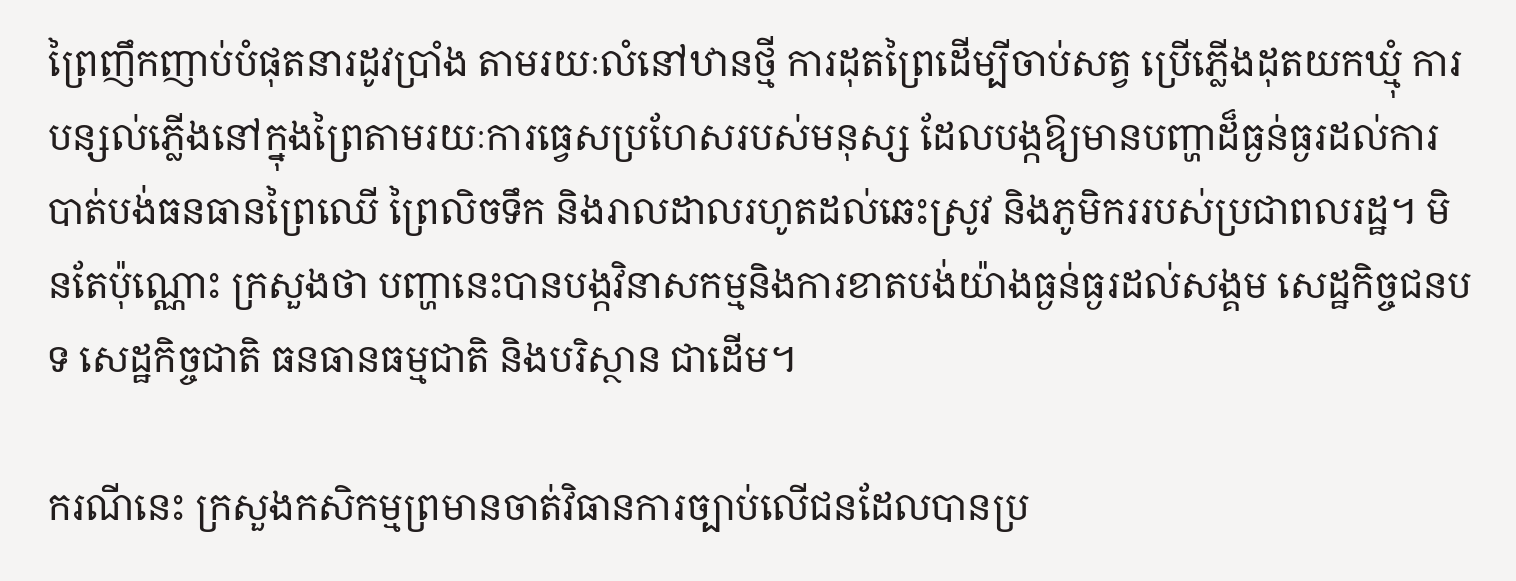ព្រៃញឹកញាប់បំផុតនារដូវប្រាំង តាមរយៈលំនៅឋានថ្មី ការដុតព្រៃដើម្បីចាប់សត្វ ប្រើភ្លើងដុតយកឃ្មុំ ការបន្សល់ភ្លើងនៅក្នុងព្រៃតាមរយៈការធ្វេសប្រហែសរបស់មនុស្ស ដែលបង្កឱ្យមានបញ្ហាដ៏ធ្ងន់ធ្ងរដល់ការបាត់បង់ធនធានព្រៃឈើ ព្រៃលិចទឹក និងរាលដាលរហូតដល់ឆេះស្រូវ និងភូមិកររបស់ប្រជាពលរដ្ឋ។ មិនតែប៉ុណ្ណោះ ក្រសួងថា បញ្ហានេះបានបង្កវិនាសកម្មនិងការខាតបង់យ៉ាងធ្ងន់ធ្ងរដល់សង្គម សេដ្ឋកិច្ចជនបទ សេដ្ឋកិច្ចជាតិ ធនធានធម្មជាតិ និងបរិស្ថាន ជាដើម។

ករណីនេះ ក្រសួងកសិកម្មព្រមានចាត់វិធានការច្បាប់លើជនដែលបានប្រ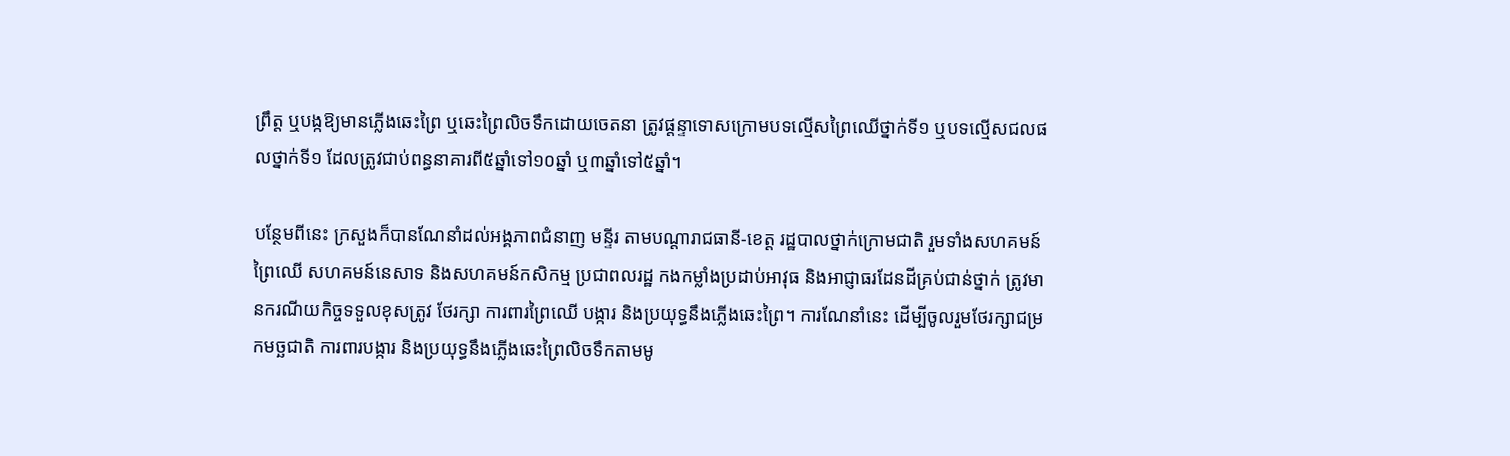ព្រឹត្ដ ឬបង្កឱ្យមានភ្លើងឆេះព្រៃ ឬឆេះព្រៃលិចទឹកដោយចេតនា ត្រូវផ្ដន្ទាទោសក្រោមបទល្មើសព្រៃឈើថ្នាក់ទី១ ឬបទល្មើសជលផលថ្នាក់ទី១ ដែលត្រូវជាប់ពន្ធនាគារពី៥ឆ្នាំទៅ១០ឆ្នាំ ឬ៣ឆ្នាំទៅ៥ឆ្នាំ។

បន្ថែមពីនេះ ក្រសួងក៏បានណែនាំដល់អង្គភាពជំនាញ មន្ទីរ តាមបណ្ដារាជធានី-ខេត្ដ រដ្ឋបាលថ្នាក់ក្រោមជាតិ រួមទាំងសហគមន៍ព្រៃឈើ សហគមន៍នេសាទ និងសហគមន៍កសិកម្ម ប្រជាពលរដ្ឋ កងកម្លាំងប្រដាប់អាវុធ និងអាជ្ញាធរដែនដីគ្រប់ជាន់ថ្នាក់ ត្រូវមានករណីយកិច្ចទទួលខុសត្រូវ ថែរក្សា ការពារព្រៃឈើ បង្ការ និងប្រយុទ្ធនឹងភ្លើងឆេះព្រៃ។ ការណែនាំនេះ ដើម្បីចូលរួមថែរក្សាជម្រកមច្ឆជាតិ ការពារបង្ការ និងប្រយុទ្ធនឹងភ្លើងឆេះព្រៃលិចទឹកតាមមូ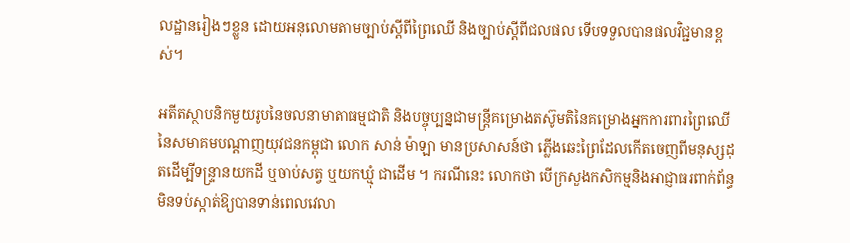លដ្ឋានរៀងៗខ្លួន ដោយអនុលោមតាមច្បាប់ស្ដីពីព្រៃឈើ និងច្បាប់ស្ដីពីជលផល ទើបទទួលបានផលវិជ្ជមានខ្ពស់។

អតីតស្ថាបនិកមួយរូបនៃចលនាមាតាធម្មជាតិ និងបច្ចុប្បន្នជាមន្ត្រីគម្រោងតស៊ូមតិនៃគម្រោងអ្នកការពារព្រៃឈើនៃសមាគមបណ្ដាញយុវជនកម្ពុជា លោក សាន់ ម៉ាឡា មានប្រសាសន៍ថា ភ្លើងឆេះព្រៃដែលកើតចេញពីមនុស្សដុតដើម្បីទន្ទ្រានយកដី ឬចាប់សត្វ ឬយកឃ្មុំ ជាដើម ។ ករណីនេះ លោកថា បើក្រសួងកសិកម្មនិងអាជ្ញាធរពាក់ព័ន្ធមិនទប់ស្កាត់ឱ្យបានទាន់ពេលវេលា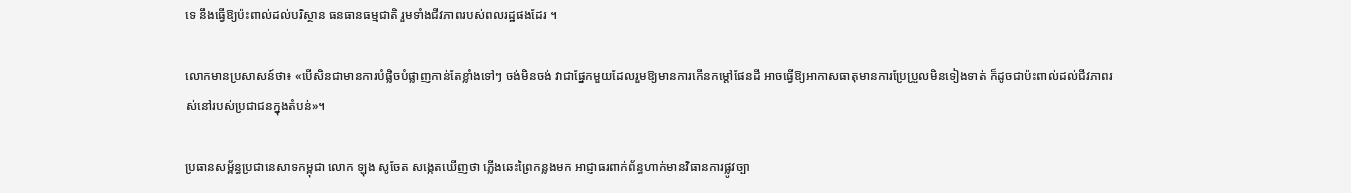ទេ នឹងធ្វើឱ្យប៉ះពាល់ដល់បរិស្ថាន ធនធានធម្មជាតិ រួមទាំងជីវភាពរបស់ពលរដ្ឋផងដែរ ។

លោកមានប្រសាសន៍ថា៖ «បើសិនជាមានការបំផ្លិចបំផ្លាញកាន់តែខ្លាំងទៅៗ ចង់មិនចង់ វាជាផ្នែកមួយដែលរួមឱ្យមានការកើនកម្ដៅផែនដី អាចធ្វើឱ្យអាកាសធាតុមានការប្រែប្រួលមិនទៀងទាត់ ក៏ដូចជាប៉ះពាល់ដល់ជីវភាពរស់នៅរបស់ប្រជាជនក្នុងតំបន់»។

ប្រធានសម្ព័ន្ធប្រជានេសាទកម្ពុជា លោក ឡុង សូចែត សង្កេតឃើញថា ភ្លើងឆេះព្រៃកន្លងមក អាជ្ញាធរពាក់ព័ន្ធហាក់មានវិធានការផ្លូវច្បា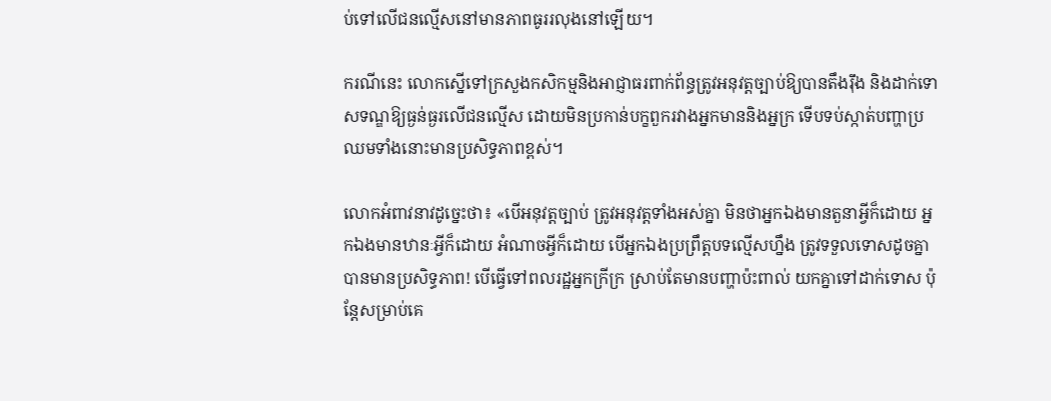ប់ទៅលើជនល្មើសនៅមានភាពធូររលុងនៅឡើយ។

ករណីនេះ លោកស្នើទៅក្រសួងកសិកម្មនិងអាជ្ញាធរពាក់ព័ន្ធត្រូវអនុវត្តច្បាប់ឱ្យបានតឹងរ៉ឹង និងដាក់ទោសទណ្ឌឱ្យធ្ងន់ធ្ងរលើជនល្មើស ដោយមិនប្រកាន់បក្ខពួករវាងអ្នកមាននិងអ្នក្រ ទើបទប់ស្កាត់បញ្ហាប្រឈមទាំងនោះមានប្រសិទ្ធភាពខ្ពស់។

លោកអំពាវនាវដូច្នេះថា៖ «បើអនុវត្តច្បាប់ ត្រូវអនុវត្តទាំងអស់គ្នា មិនថាអ្នកឯងមានតួនាអ្វីក៏ដោយ អ្នកឯងមានឋានៈអ្វីក៏ដោយ អំណាចអ្វីក៏ដោយ បើអ្នកឯងប្រព្រឹត្តបទល្មើសហ្នឹង ត្រូវទទួលទោសដូចគ្នា បានមានប្រសិទ្ធភាព! បើធ្វើទៅពលរដ្ឋអ្នកក្រីក្រ ស្រាប់តែមានបញ្ហាប៉ះពាល់ យកគ្នាទៅដាក់ទោស ប៉ុន្តែសម្រាប់គេ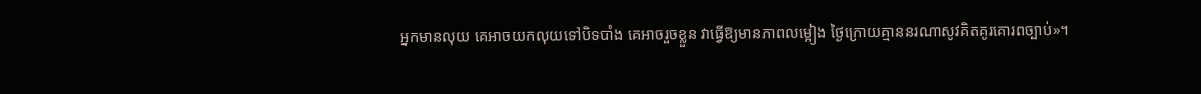អ្នកមានលុយ គេអាចយកលុយទៅបិទបាំង គេអាចរួចខ្លួន វាធ្វើឱ្យមានភាពលម្អៀង ថ្ងៃក្រោយគ្មាននរណាសូវគិតគូរគោរពច្បាប់»។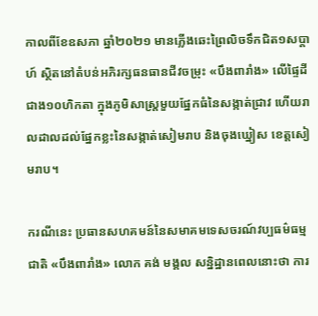កាលពីខែឧសភា ឆ្នាំ២០២១ មានភ្លើងឆេះព្រៃលិចទឹកជិត១សប្ដាហ៍ ស្ថិតនៅតំបន់អភិរក្សធនធានជីវចម្រុះ «បឹងពារាំង» លើផ្ទៃដីជាង១០ហិកតា ក្នុងភូមិសាស្រ្តមួយផ្នែកធំនៃសង្កាត់ជ្រាវ ហើយរាលដាលដល់ផ្នែកខ្លះនៃសង្កាត់សៀមរាប និងចុងឃ្នៀស ខេត្តសៀមរាប។

ករណីនេះ ប្រធានសហគមន៍នៃសមាគមទេសចរណ៍វប្បធម៌ធម្មជាតិ «បឹងពារាំង» លោក គង់ មង្គល សន្និដ្ឋានពេលនោះថា ការ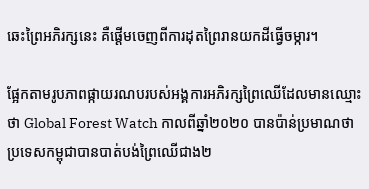ឆេះព្រៃអភិរក្សនេះ គឺផ្ដើមចេញពីការដុតព្រៃរានយកដីធ្វើចម្ការ។

ផ្អែកតាមរូបភាពផ្កាយរណបរបស់អង្គការអភិរក្សព្រៃឈើដែលមានឈ្មោះថា Global Forest Watch កាលពីឆ្នាំ២០២០ បានប៉ាន់ប្រមាណថា ប្រទេសកម្ពុជាបានបាត់បង់ព្រៃឈើជាង២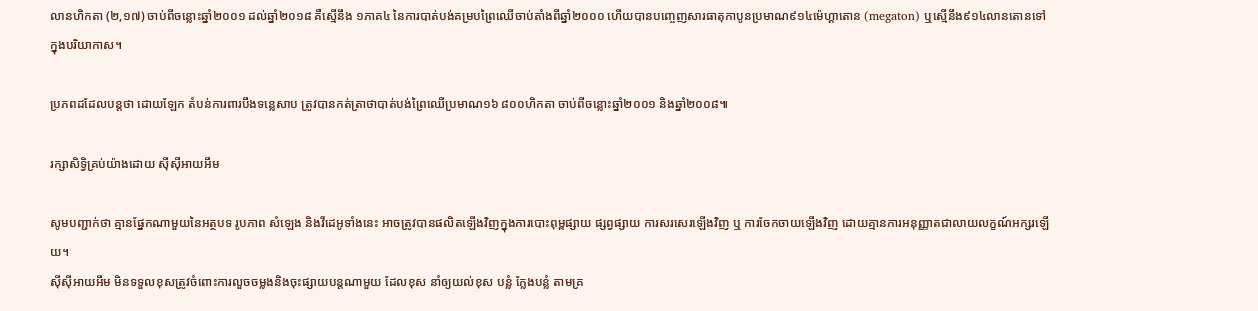លានហិកតា (២,១៧) ចាប់ពីចន្លោះឆ្នាំ២០០១ ដល់ឆ្នាំ២០១៨ គឺស្មើនឹង ១ភាគ៤ នៃការបាត់បង់គម្របព្រៃឈើចាប់តាំងពីឆ្នាំ២០០០ ហើយបានបញ្ចេញសារធាតុកាបូនប្រមាណ៩១៤ម៉េហ្គាតោន (megaton) ឬស្មើនឹង៩១៤លានតោនទៅក្នុងបរិយាកាស។

ប្រភពដដែលបន្តថា ដោយឡែក តំបន់ការពារបឹងទន្លេសាប ត្រូវបានកត់ត្រាថាបាត់បង់ព្រៃឈើប្រមាណ១៦ ៨០០ហិកតា ចាប់ពីចន្លោះឆ្នាំ២០០១ និងឆ្នាំ២០០៨៕

រក្សាសិទ្វិគ្រប់យ៉ាងដោយ ស៊ីស៊ីអាយអឹម

សូមបញ្ជាក់ថា គ្មានផ្នែកណាមួយនៃអត្ថបទ រូបភាព សំឡេង និងវីដេអូទាំងនេះ អាចត្រូវបានផលិតឡើងវិញក្នុងការបោះពុម្ពផ្សាយ ផ្សព្វផ្សាយ ការសរសេរឡើងវិញ ឬ ការចែកចាយឡើងវិញ ដោយគ្មានការអនុញ្ញាតជាលាយលក្ខណ៍អក្សរឡើយ។
ស៊ីស៊ីអាយអឹម មិនទទួលខុសត្រូវចំពោះការលួចចម្លងនិងចុះផ្សាយបន្តណាមួយ ដែលខុស នាំឲ្យយល់ខុស បន្លំ ក្លែងបន្លំ តាមគ្រ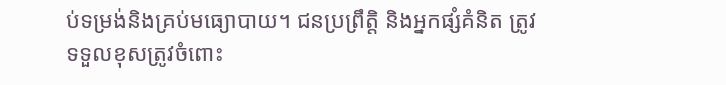ប់ទម្រង់និងគ្រប់មធ្យោបាយ។ ជនប្រព្រឹត្តិ និងអ្នកផ្សំគំនិត ត្រូវទទួលខុសត្រូវចំពោះ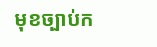មុខច្បាប់ក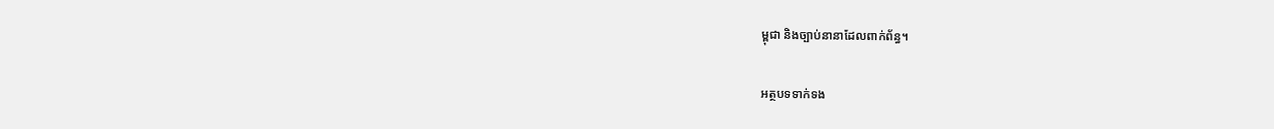ម្ពុជា និងច្បាប់នានាដែលពាក់ព័ន្ធ។

អត្ថបទទាក់ទង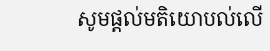សូមផ្ដល់មតិយោបល់លើ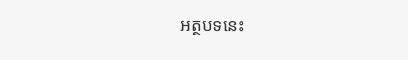អត្ថបទនេះ